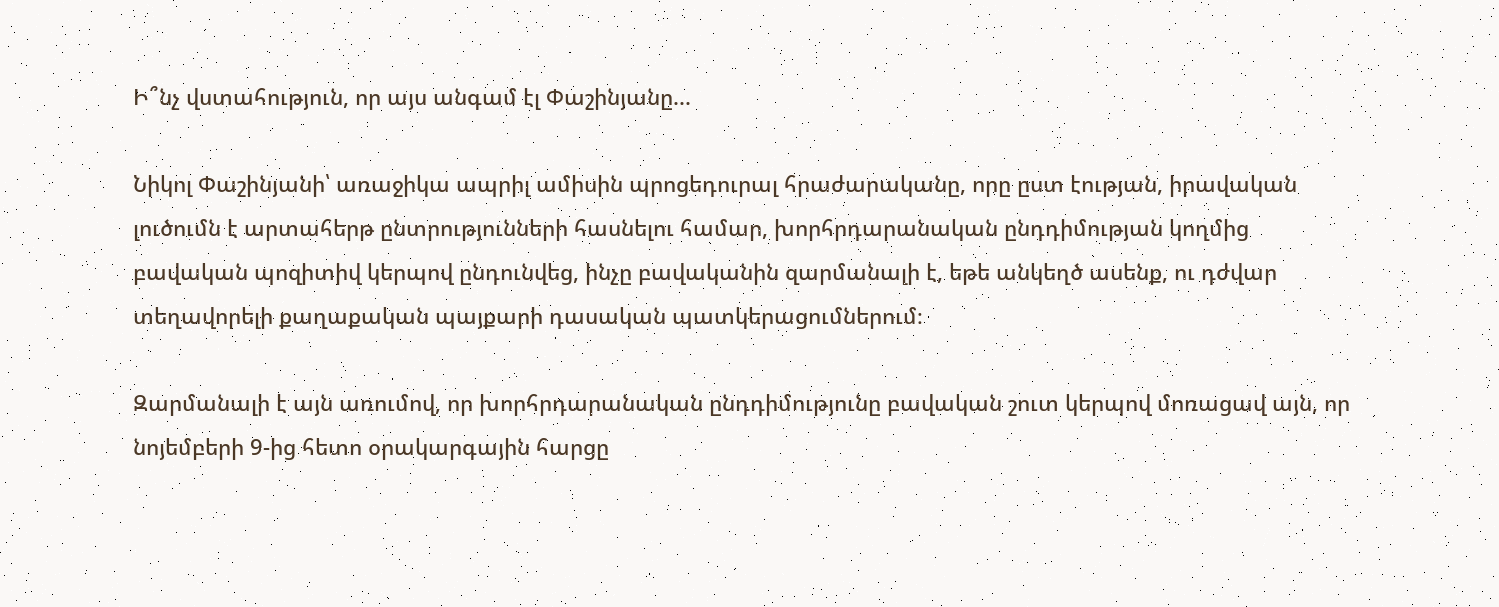Ի՞նչ վստահություն, որ այս անգամ էլ Փաշինյանը...

Նիկոլ Փաշինյանի՝ առաջիկա ապրիլ ամիսին պրոցեդուրալ հրաժարականը, որը ըստ էության, իրավական լուծումն է արտահերթ ընտրությունների հասնելու համար, խորհրդարանական ընդդիմության կողմից բավական պոզիտիվ կերպով ընդունվեց, ինչը բավականին զարմանալի է, եթե անկեղծ ասենք, ու դժվար տեղավորելի քաղաքական պայքարի դասական պատկերացումներում։

Զարմանալի է այն առումով, որ խորհրդարանական ընդդիմությունը բավական շուտ կերպով մոռացավ այն, որ նոյեմբերի 9-ից հետո օրակարգային հարցը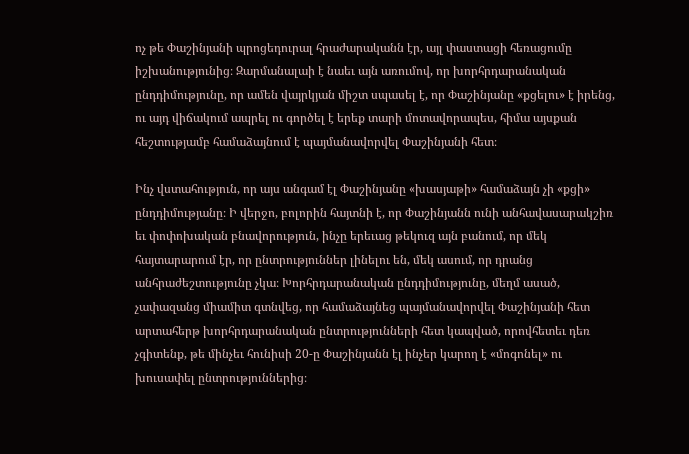ոչ թե Փաշինյանի պրոցեդուրալ հրաժարականն էր, այլ փաստացի հեռացումը իշխանությունից։ Զարմանալաի է նաեւ այն առումով, որ խորհրդարանական ընդդիմությունը, որ ամեն վայրկյան միշտ սպասել է, որ Փաշինյանը «քցելու» է իրենց, ու այդ վիճակում ապրել ու գործել է երեք տարի մոտավորապես, հիմա այսքան հեշտությամբ համաձայնում է պայմանավորվել Փաշինյանի հետ։

Ինչ վստահություն, որ այս անգամ էլ Փաշինյանը «խասյաթի» համաձայն չի «քցի» ընդդիմությանը։ Ի վերջո, բոլորին հայտնի է, որ Փաշինյանն ունի անհավասարակշիռ եւ փոփոխական բնավորություն, ինչը երեւաց թեկուզ այն բանում, որ մեկ հայտարարում էր, որ ընտրություններ լինելու են, մեկ ասում, որ դրանց անհրաժեշտությունը չկա։ Խորհրդարանական ընդդիմությունը, մեղմ ասած, չափազանց միամիտ գտնվեց, որ համաձայնեց պայմանավորվել Փաշինյանի հետ արտահերթ խորհրդարանական ընտրությունների հետ կապված, որովհետեւ դեռ չգիտենք, թե մինչեւ հունիսի 20-ը Փաշինյանն էլ ինչեր կարող է «մոգոնել» ու խուսափել ընտրություններից։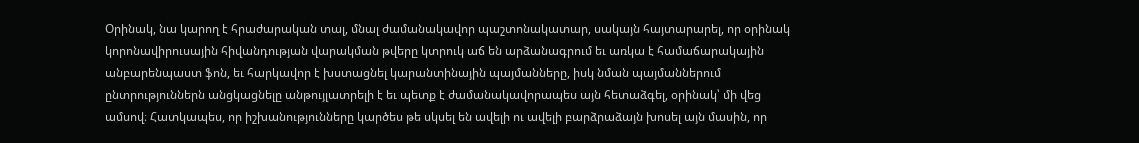Օրինակ, նա կարող է հրաժարական տալ, մնալ ժամանակավոր պաշտոնակատար, սակայն հայտարարել, որ օրինակ կորոնավիրուսային հիվանդության վարակման թվերը կտրուկ աճ են արձանագրում եւ առկա է համաճարակային անբարենպաստ ֆոն, եւ հարկավոր է խստացնել կարանտինային պայմանները, իսկ նման պայմաններում ընտրություններն անցկացնելը անթույլատրելի է եւ պետք է ժամանակավորապես այն հետաձգել, օրինակ՝ մի վեց ամսով։ Հատկապես, որ իշխանությունները կարծես թե սկսել են ավելի ու ավելի բարձրաձայն խոսել այն մասին, որ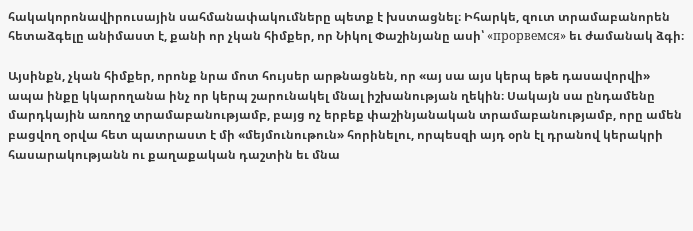հակակորոնավիրուսային սահմանափակումները պետք է խստացնել։ Իհարկե, զուտ տրամաբանորեն հետաձգելը անիմաստ է, քանի որ չկան հիմքեր, որ Նիկոլ Փաշինյանը ասի՝ «прорвемся» եւ ժամանակ ձգի։

Այսինքն, չկան հիմքեր, որոնք նրա մոտ հույսեր արթնացնեն, որ «այ սա այս կերպ եթե դասավորվի» ապա ինքը կկարողանա ինչ որ կերպ շարունակել մնալ իշխանության ղեկին։ Սակայն սա ընդամենը մարդկային առողջ տրամաբանությամբ, բայց ոչ երբեք փաշինյանական տրամաբանությամբ, որը ամեն բացվող օրվա հետ պատրաստ է մի «մեյմունութուն» հորինելու, որպեսզի այդ օրն էլ դրանով կերակրի հասարակությանն ու քաղաքական դաշտին եւ մնա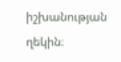իշխանության ղեկին։